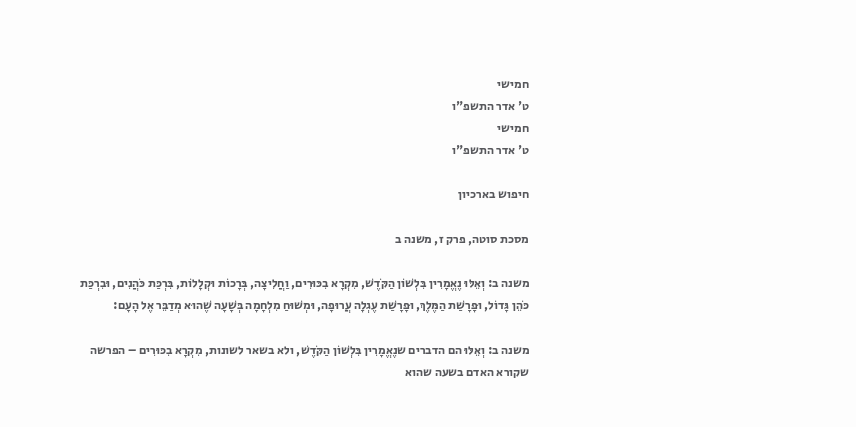חמישי
ט' אדר התשפ"ו
חמישי
ט' אדר התשפ"ו

חיפוש בארכיון

מסכת סוטה, פרק ז, משנה ב

משנה ב: וְאֵלּוּ נֶאֱמָרִין בִּלְשׁוֹן הַקֹּדֶשׁ, מִקְרָא בִכּוּרִים, וַחֲלִיצָה, בְּרָכוֹת וּקְלָלוֹת, בִּרְכַּת כֹּהֲנִים, וּבִרְכַּת כֹּהֵן גָּדוֹל, וּפָרָשַׁת הַמֶּלֶךְ, וּפָרָשַׁת עֶגְלָה עֲרוּפָה, וּמְשׁוּחַ מִלְחָמָה בְּשָׁעָה שֶׁהוּא מְדַבֵּר אֶל הָעָם:

משנה ב: וְאֵלּוּ הם הדברים שנֶאֱמָרִין בִּלְשׁוֹן הַקֹּדֶשׁ, ולא בשאר לשונות, מִקְרָא בִכּוּרִים – הפרשה שקורא האדם בשעה שהוא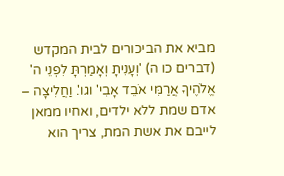מביא את הביכורים לבית המקדש (דברים כו ה) 'וְעָנִיתָ וְאָמַרְתָּ לִפְנֵי ה' אֱלֹהֶיךָ אֲרַמִּי אֹבֵד אָבִי' וגו'. וַחֲלִיצָה – אדם שמת ללא ילדים, ואחיו ממאן לייבם את אשת המת, צריך הוא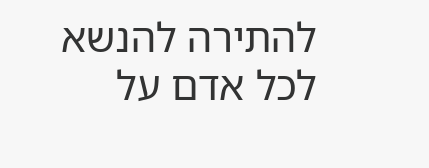להתירה להנשא לכל אדם על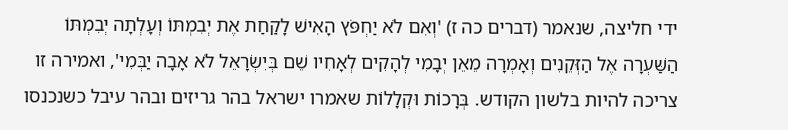ידי חליצה, שנאמר (דברים כה ז) 'וְאִם לֹא יַחְפֹּץ הָאִישׁ לָקַחַת אֶת יְבִמְתּוֹ וְעָלְתָה יְבִמְתּוֹ הַשַּׁעְרָה אֶל הַזְּקֵנִים וְאָמְרָה מֵאֵן יְבָמִי לְהָקִים לְאָחִיו שֵׁם בְּיִשְׂרָאֵל לֹא אָבָה יַבְּמִי', ואמירה זו צריכה להיות בלשון הקודש. בְּרָכוֹת וּקְלָלוֹת שאמרו ישראל בהר גריזים ובהר עיבל כשנכנסו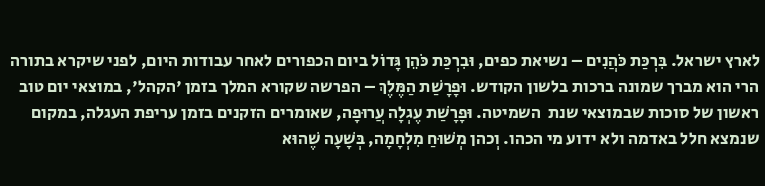לארץ ישראל. בִּרְכַּת כֹּהֲנִים – נשיאת כפים, וּבִרְכַּת כֹּהֵן גָּדוֹל ביום הכפורים לאחר עבודות היום, לפני שיקרא בתורה הרי הוא מברך שמונה ברכות בלשון הקודש. וּפָרָשַׁת הַמֶּלֶךְ – הפרשה שקורא המלך בזמן 'הקהל', במוצאי יום טוב ראשון של סוכות שבמוצאי שנת  השמיטה. וּפָרָשַׁת עֶגְלָה עֲרוּפָה, שאומרים הזקנים בזמן עריפת העגלה, במקום שנמצא חלל באדמה ולא ידוע מי הכהו. וְכהן מְשׁוּחַ מִלְחָמָה, בְּשָׁעָה שֶׁהוּא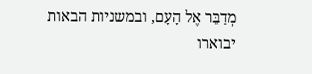מְדַבֵּר אֶל הָעָם, ובמשניות הבאות יבוארו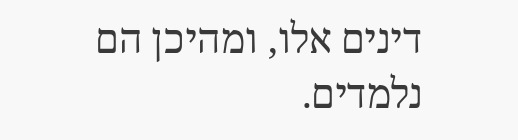דינים אלו, ומהיכן הם נלמדים.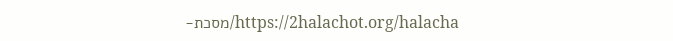https://2halachot.org/halacha/מסכת-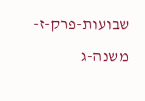שבועות-פרק-ז-משנה-ג